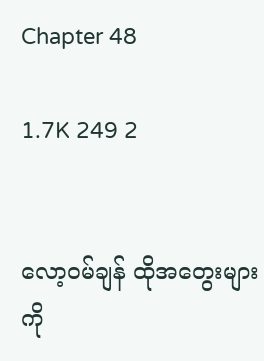Chapter 48

1.7K 249 2


လော့၀မ်ချန် ထိုအတွေးများကို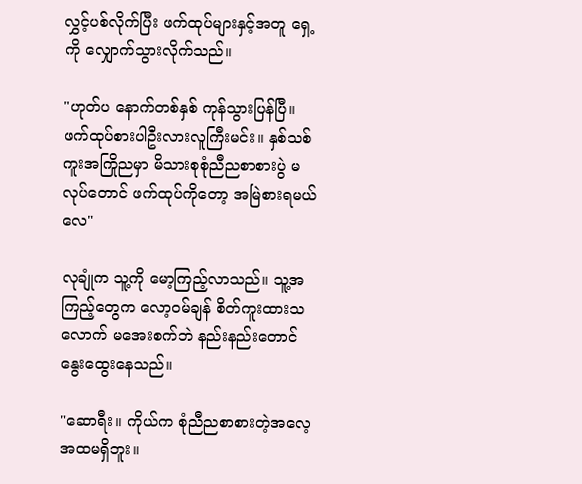လွှင့်ပစ်လိုက်ပြီး ဖက်ထုပ်များနှင့်အတူ ရှေ့ကို လျှောက်သွားလိုက်သည်။

"ဟုတ်ပ နောက်တစ်နှစ် ကုန်သွားပြန်ပြီ။ ဖက်ထုပ်စားပါဦးလားလူကြီးမင်း။ နှစ်သစ်ကူးအကြိုညမှာ မိသားစုစုံညီညစာစားပွဲ မလုပ်တောင် ဖက်ထုပ်ကိုတော့ အမြဲစားရမယ်လေ"

လုချုံက သူ့ကို မော့ကြည့်လာသည်။ သူ့အကြည့်တွေက လော့၀မ်ချန် စိတ်ကူးထားသလောက် မအေးစက်ဘဲ နည်းနည်းတောင် နွေးထွေးနေသည်။

"ဆောရီး။ ကိုယ်က စုံညီညစာစားတဲ့အလေ့အထမရှိဘူး။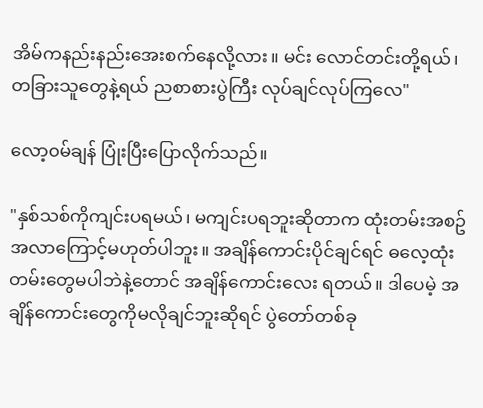အိမ်ကနည်းနည်းအေးစက်နေလို့လား။ မင်း လောင်တင်းတို့ရယ်၊ တခြားသူတွေနဲ့ရယ် ညစာစားပွဲကြီး လုပ်ချင်လုပ်ကြလေ"

လော့၀မ်ချန် ပြုံးပြီးပြောလိုက်သည်။

"နှစ်သစ်ကိုကျင်းပရမယ်၊ မကျင်းပရဘူးဆိုတာက ထုံးတမ်းအစဥ်အလာကြောင့်မဟုတ်ပါဘူး။ အချိန်ကောင်းပိုင်ချင်ရင် ဓလေ့ထုံးတမ်းတွေမပါဘဲနဲ့တောင် အချိန်ကောင်းလေး ရတယ်။ ဒါပေမဲ့ အချိန်ကောင်းတွေကိုမလိုချင်ဘူးဆိုရင် ပွဲတော်တစ်ခု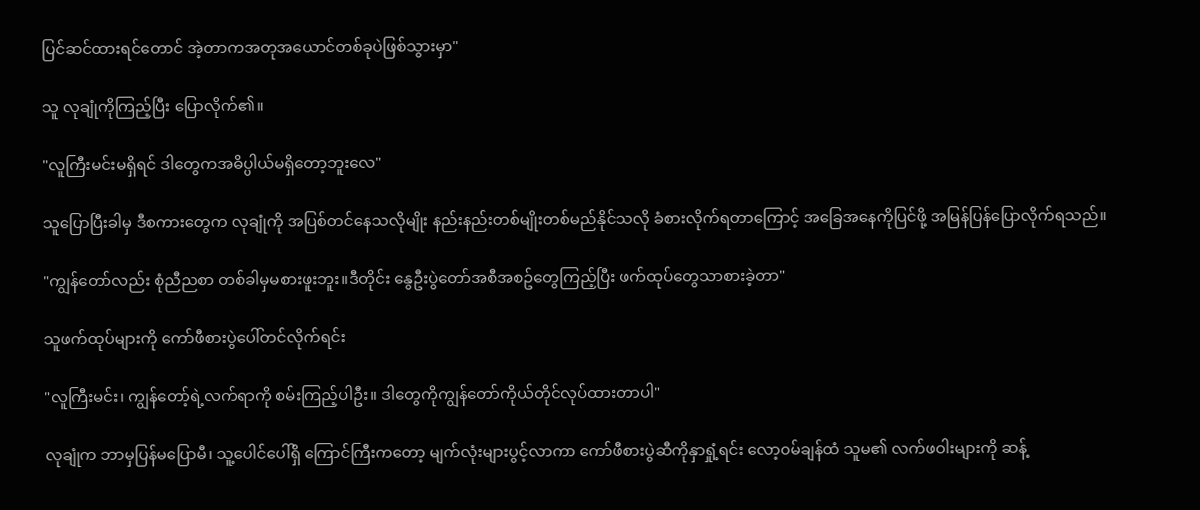ပြင်ဆင်ထားရင်တောင် အဲ့တာကအတုအယောင်တစ်ခုပဲဖြစ်သွားမှာ"

သူ လုချုံကိုကြည့်ပြီး ပြောလိုက်၏။

"လူကြီးမင်းမရှိရင် ဒါတွေကအဓိပ္ပါယ်မရှိတော့ဘူးလေ"

သူပြောပြီးခါမှ ဒီစကားတွေက လုချုံကို အပြစ်တင်နေသလိုမျိုး နည်းနည်းတစ်မျိုးတစ်မည်နိုင်သလို ခံစားလိုက်ရတာကြောင့် အခြေအနေကိုပြင်ဖို့ အမြန်ပြန်ပြောလိုက်ရသည်။

"ကျွန်တော်လည်း စုံညီညစာ တစ်ခါမှမစားဖူးဘူး။ဒီတိုင်း နွေဦးပွဲတော်အစီအစဥ်တွေကြည့်ပြီး ဖက်ထုပ်တွေသာစားခဲ့တာ"

သူဖက်ထုပ်များကို ကော်ဖီစားပွဲပေါ်တင်လိုက်ရင်း

"လူကြီးမင်း၊ ကျွန်တော့်ရဲ့လက်ရာကို စမ်းကြည့်ပါဦး။ ဒါတွေကိုကျွန်တော်ကိုယ်တိုင်လုပ်ထားတာပါ"

လုချုံက ဘာမှပြန်မပြောမီ၊ သူ့ပေါင်ပေါ်ရှိ ကြောင်ကြီးကတော့ မျက်လုံးများပွင့်လာကာ ကော်ဖီစားပွဲဆီကိုနှာရှုံ့ရင်း လော့၀မ်ချန်ထံ သူမ၏ လက်ဖဝါးများကို ဆန့်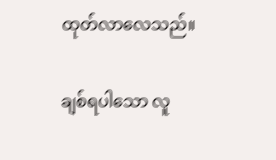ထုတ်လာလေသည်။

ချစ်ရပါသော လူ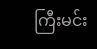ကြီးမင်း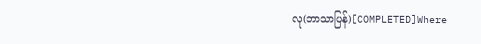လု(ဘာသာပြန်)[COMPLETED]Where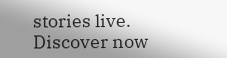stories live. Discover now